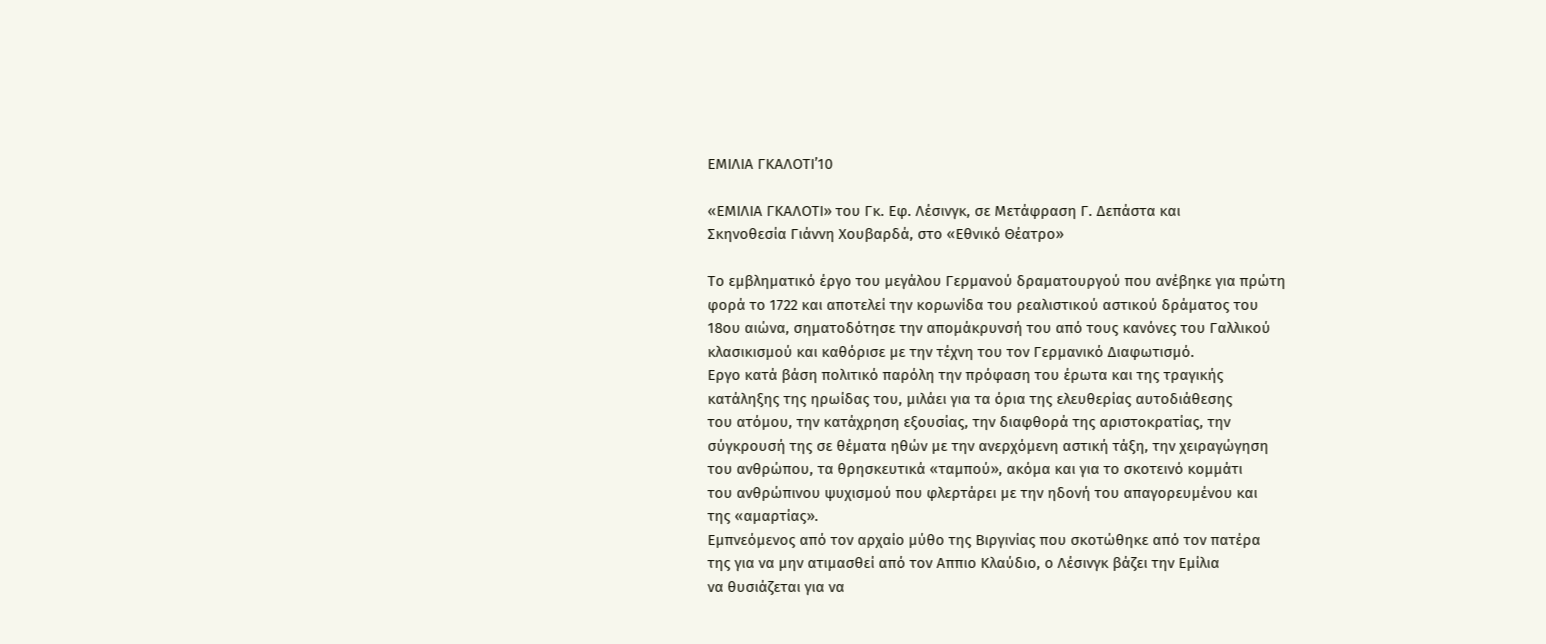ΕΜΙΛΙΑ ΓΚΑΛΟΤΙ’10

«ΕΜΙΛΙΑ ΓΚΑΛΟΤΙ» του Γκ. Εφ. Λέσινγκ, σε Μετάφραση Γ. Δεπάστα και
Σκηνοθεσία Γιάννη Χουβαρδά, στο «Εθνικό Θέατρο»

Το εμβληματικό έργο του μεγάλου Γερμανού δραματουργού που ανέβηκε για πρώτη
φορά το 1722 και αποτελεί την κορωνίδα του ρεαλιστικού αστικού δράματος του
18ου αιώνα, σηματοδότησε την απομάκρυνσή του από τους κανόνες του Γαλλικού
κλασικισμού και καθόρισε με την τέχνη του τον Γερμανικό Διαφωτισμό.
Εργο κατά βάση πολιτικό παρόλη την πρόφαση του έρωτα και της τραγικής
κατάληξης της ηρωίδας του, μιλάει για τα όρια της ελευθερίας αυτοδιάθεσης
του ατόμου, την κατάχρηση εξουσίας, την διαφθορά της αριστοκρατίας, την
σύγκρουσή της σε θέματα ηθών με την ανερχόμενη αστική τάξη, την χειραγώγηση
του ανθρώπου, τα θρησκευτικά «ταμπού», ακόμα και για το σκοτεινό κομμάτι
του ανθρώπινου ψυχισμού που φλερτάρει με την ηδονή του απαγορευμένου και
της «αμαρτίας».
Εμπνεόμενος από τον αρχαίο μύθο της Βιργινίας που σκοτώθηκε από τον πατέρα
της για να μην ατιμασθεί από τον Αππιο Κλαύδιο, ο Λέσινγκ βάζει την Εμίλια
να θυσιάζεται για να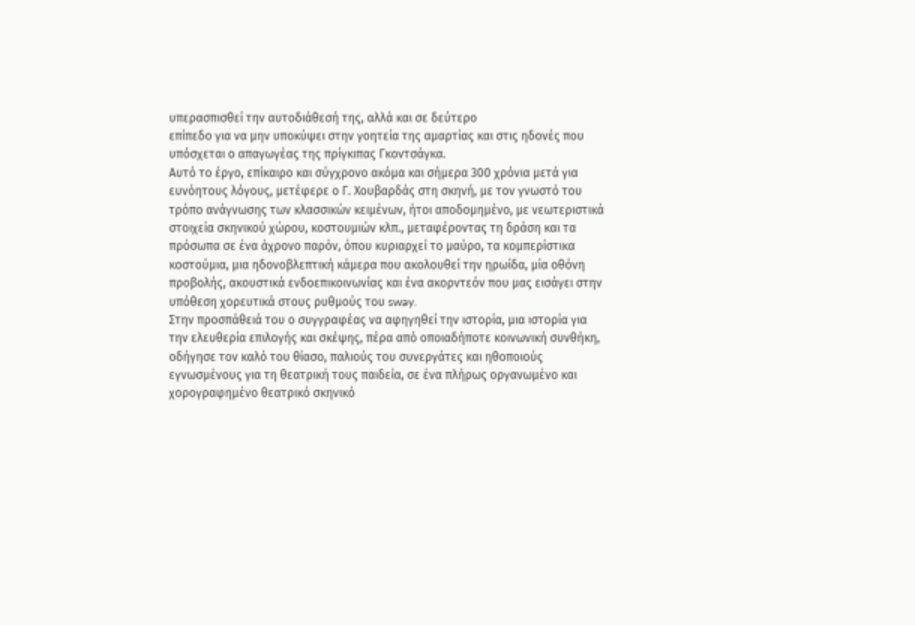υπερασπισθεί την αυτοδιάθεσή της, αλλά και σε δεύτερο
επίπεδο για να μην υποκύψει στην γοητεία της αμαρτίας και στις ηδονές που
υπόσχεται ο απαγωγέας της πρίγκιπας Γκοντσάγκα.
Αυτό το έργο, επίκαιρο και σύγχρονο ακόμα και σήμερα 300 χρόνια μετά για
ευνόητους λόγους, μετέφερε ο Γ. Χουβαρδάς στη σκηνή, με τον γνωστό του
τρόπο ανάγνωσης των κλασσικών κειμένων, ήτοι αποδομημένο, με νεωτεριστικά
στοιχεία σκηνικού χώρου, κοστουμιών κλπ., μεταφέροντας τη δράση και τα
πρόσωπα σε ένα άχρονο παρόν, όπου κυριαρχεί το μαύρο, τα κομπερίστικα
κοστούμια, μια ηδονοβλεπτική κάμερα που ακολουθεί την ηρωίδα, μία οθόνη
προβολής, ακουστικά ενδοεπικοινωνίας και ένα ακορντεόν που μας εισάγει στην
υπόθεση χορευτικά στους ρυθμούς του sway.
Στην προσπάθειά του ο συγγραφέας να αφηγηθεί την ιστορία, μια ιστορία για
την ελευθερία επιλογής και σκέψης, πέρα από οποιαδήποτε κοινωνική συνθήκη,
οδήγησε τον καλό του θίασο, παλιούς του συνεργάτες και ηθοποιούς
εγνωσμένους για τη θεατρική τους παιδεία, σε ένα πλήρως οργανωμένο και
χορογραφημένο θεατρικό σκηνικό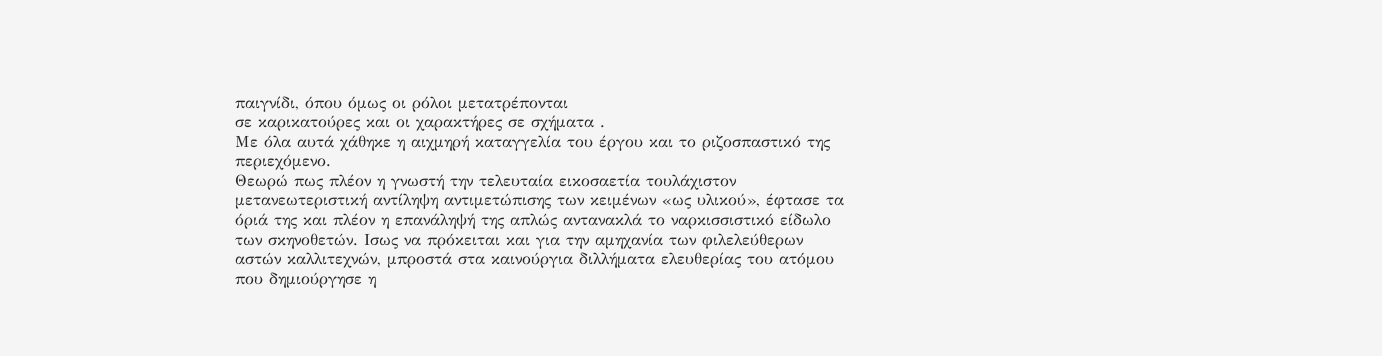παιγνίδι, όπου όμως οι ρόλοι μετατρέπονται
σε καρικατούρες και οι χαρακτήρες σε σχήματα .
Με όλα αυτά χάθηκε η αιχμηρή καταγγελία του έργου και το ριζοσπαστικό της
περιεχόμενο.
Θεωρώ πως πλέον η γνωστή την τελευταία εικοσαετία τουλάχιστον
μετανεωτεριστική αντίληψη αντιμετώπισης των κειμένων «ως υλικού», έφτασε τα
όριά της και πλέον η επανάληψή της απλώς αντανακλά το ναρκισσιστικό είδωλο
των σκηνοθετών. Ισως να πρόκειται και για την αμηχανία των φιλελεύθερων
αστών καλλιτεχνών, μπροστά στα καινούργια διλλήματα ελευθερίας του ατόμου
που δημιούργησε η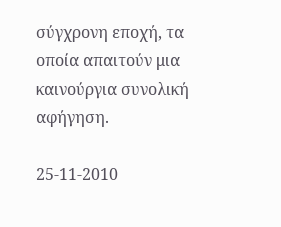σύγχρονη εποχή, τα οποία απαιτούν μια καινούργια συνολική
αφήγηση.

25-11-2010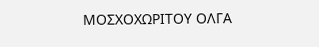ΜΟΣΧΟΧΩΡΙΤΟΥ ΟΛΓΑ